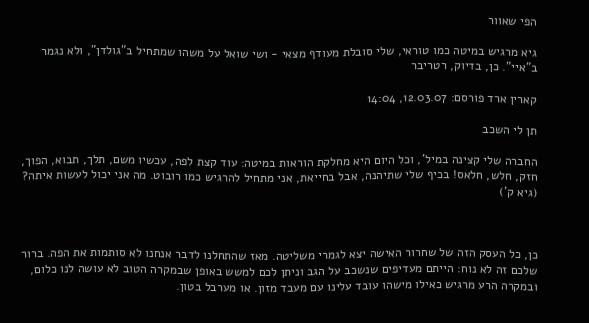הפי שאוור

גיא מרגיש במיטה כמו טוראי, שלי סובלת מעודף מצאי - ושי שואל על משהו שמתחיל ב"גולדן", ולא נגמר ב"איי". כן, בדיוק, רטריבר

קארין ארד פורסם: 12.03.07, 14:04

תן לי השכב

החברה שלי קצינה במיל', וכל היום היא מחלקת הוראות במיטה: עוד קצת לפה, עכשיו משם, תלך, תבוא, הפוך, חזק, חלש, חלאס! בכיף שלי שתיהנה, אבל בחייאת, אני מתחיל להרגיש כמו רובוט. מה אני יכול לעשות איתה? (גיא ק')



כן, כל העסק הזה של שחרור האישה יצא לגמרי משליטה. מאז שהתחלנו לדבר אנחנו לא סותמות את הפה. ברור שלכם זה לא נוח: הייתם מעדיפים שנשכב על הגב וניתן לכם למשש באופן שבמקרה הטוב לא עושה לנו כלום, ובמקרה הרע מרגיש כאילו מישהו עובד עלינו עם מעבד מזון. או מערבל בטון.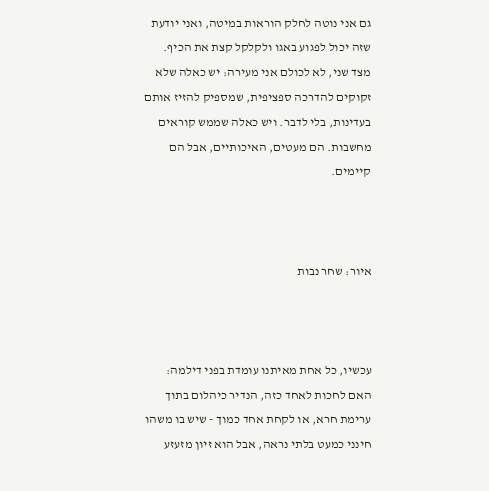גם אני נוטה לחלק הוראות במיטה, ואני יודעת שזה יכול לפגוע באגו ולקלקל קצת את הכיף. מצד שני, לא לכולם אני מעירה: יש כאלה שלא זקוקים להדרכה ספציפית, שמספיק להזיז אותם בעדינות, בלי לדבר. ויש כאלה שממש קוראים מחשבות. הם מעטים, האיכותיים, אבל הם קיימים.



איור: שחר נבות



עכשיו, כל אחת מאיתנו עומדת בפני דילמה: האם לחכות לאחד כזה, הנדיר כיהלום בתוך ערימת חרא, או לקחת אחד כמוך - שיש בו משהו חינני כמעט בלתי נראה, אבל הוא זיון מזעזע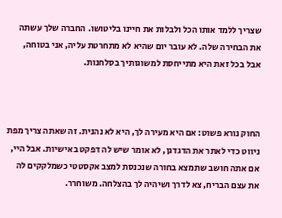שצריך ללמד אותו הכל ולבלות את חיינו בליטושו. החברה שלך עשתה את הבחירה שלה. לא עובר יום שהיא לא מתחרטת עליה, אני בטוחה, אבל בכל זאת היא מתייחסת למשוגותיך בסלחנות.



החוק נורא פשוט: אם היא מעירה לך, היא לא נהנית. זה שאתה צריך מפת ניווט כדי לאתר את הדגדגן, לא אומר שיש לה דפקט באישיות. אבל היי, אם אתה חושב שתמצא בחורה שנכנסת למצב אקסטטי כשמלקקים לה את עצם הבריח, צא לדרך ושיהיה לך בהצלחה. משוחרר.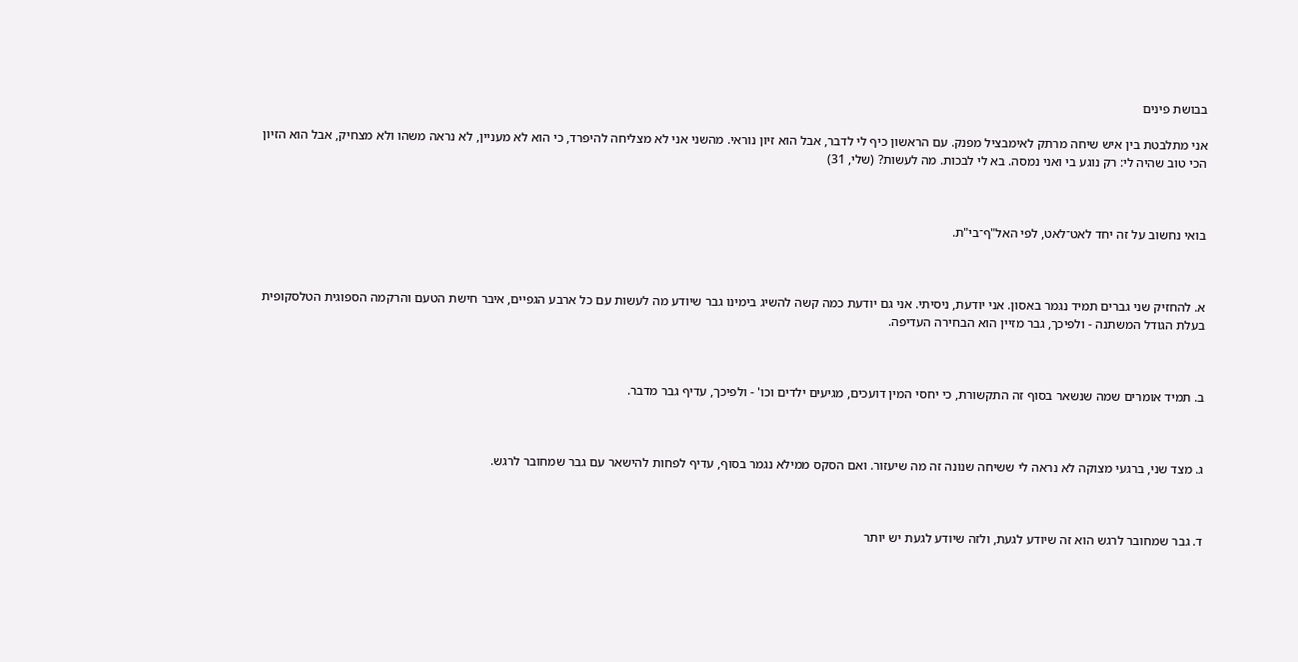בבושת פינים

אני מתלבטת בין איש שיחה מרתק לאימבציל מפנק. עם הראשון כיף לי לדבר, אבל הוא זיון נוראי. מהשני אני לא מצליחה להיפרד, כי הוא לא מעניין, לא נראה משהו ולא מצחיק, אבל הוא הזיון הכי טוב שהיה לי: רק נוגע בי ואני נמסה. בא לי לבכות. מה לעשות? (שלי, 31)



בואי נחשוב על זה יחד לאט־לאט, לפי האל"ף־בי"ת.



א. להחזיק שני גברים תמיד נגמר באסון. אני יודעת, ניסיתי. אני גם יודעת כמה קשה להשיג בימינו גבר שיודע מה לעשות עם כל ארבע הגפיים, איבר חישת הטעם והרקמה הספוגית הטלסקופית בעלת הגודל המשתנה - ולפיכך, גבר מזיין הוא הבחירה העדיפה.



ב. תמיד אומרים שמה שנשאר בסוף זה התקשורת, כי יחסי המין דועכים, מגיעים ילדים וכו' - ולפיכך, עדיף גבר מדבר.



ג. מצד שני, ברגעי מצוקה לא נראה לי ששיחה שנונה זה מה שיעזור. ואם הסקס ממילא נגמר בסוף, עדיף לפחות להישאר עם גבר שמחובר לרגש.



ד. גבר שמחובר לרגש הוא זה שיודע לגעת, ולזה שיודע לגעת יש יותר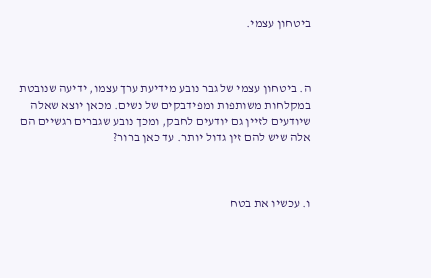ביטחון עצמי.



ה. ביטחון עצמי של גבר נובע מידיעת ערך עצמו, ידיעה שנובטת במקלחות משותפות ומפידבקים של נשים. מכאן יוצא שאלה שיודעים לזיין גם יודעים לחבק, ומכך נובע שגברים רגשיים הם אלה שיש להם זין גדול יותר. עד כאן ברור?



ו. עכשיו את בטח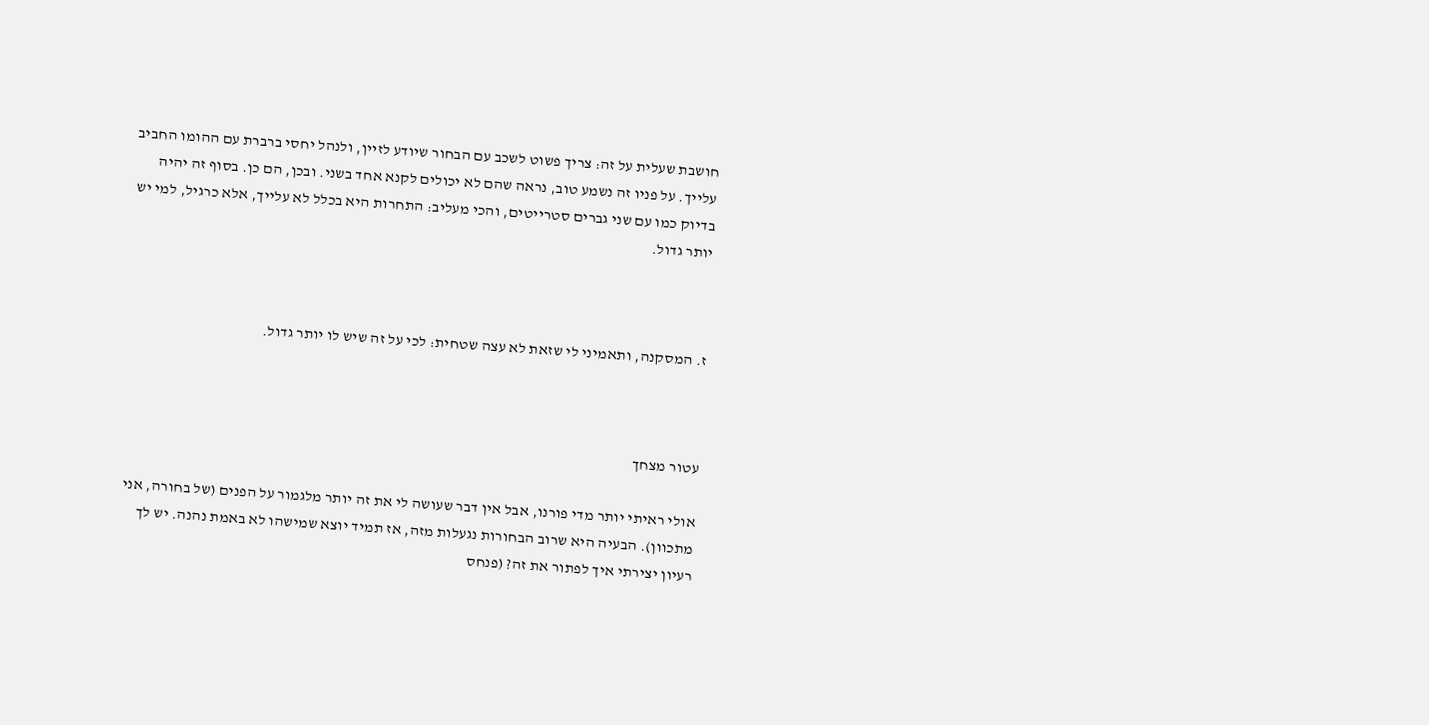חושבת שעלית על זה: צריך פשוט לשכב עם הבחור שיודע לזיין, ולנהל יחסי ברברת עם ההומו החביב עלייך. על פניו זה נשמע טוב, נראה שהם לא יכולים לקנא אחד בשני. ובכן, הם כן. בסוף זה יהיה בדיוק כמו עם שני גברים סטרייטים, והכי מעליב: התחרות היא בכלל לא עלייך, אלא כרגיל, למי יש יותר גדול.



ז. המסקנה, ותאמיני לי שזאת לא עצה שטחית: לכי על זה שיש לו יותר גדול.



עטור מצחך

אולי ראיתי יותר מדי פורנו, אבל אין דבר שעושה לי את זה יותר מלגמור על הפנים (של בחורה, אני מתכוון). הבעיה היא שרוב הבחורות נגעלות מזה, אז תמיד יוצא שמישהו לא באמת נהנה. יש לך רעיון יצירתי איך לפתור את זה? (פנחס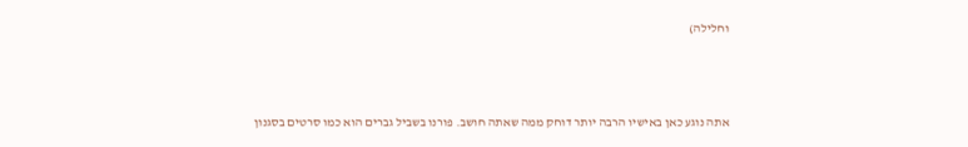וחלילה)



אתה נוגע כאן באישיו הרבה יותר דוחק ממה שאתה חושב. פורנו בשביל גברים הוא כמו סרטים בסגנון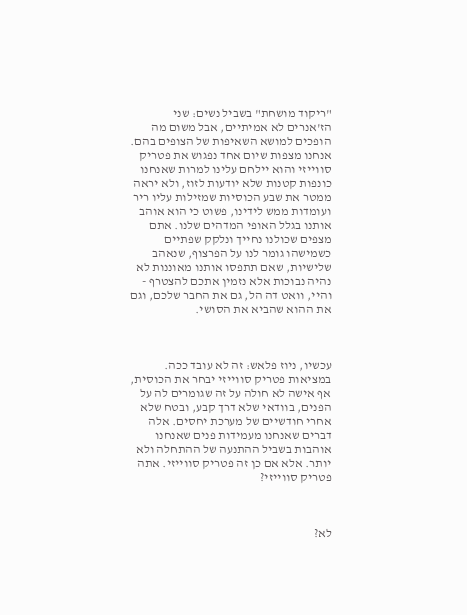"ריקוד מושחת" בשביל נשים: שני הז'אנרים לא אמיתיים, אבל משום מה הופכים למושא השאיפות של הצופים בהם. אנחנו מצפות שיום אחד נפגוש את פטריק סווייזי והוא יילחם עלינו למרות שאנחנו כונפות קטנות שלא יודעות לזוז, ולא יראה ממטר את שבע הכוסיות שמזילות עליו ריר ועומדות ממש לידינו, פשוט כי הוא אוהב אותנו בגלל האופי המדהים שלנו. אתם מצפים שכולנו נחייך ונלקק שפתיים כשמישהו גומר לנו על הפרצוף, שנאהב שלישיות, שאם תתפסו אותנו מאוננות לא נהיה נבוכות אלא נזמין אתכם להצטרף - והיי, וואט דה הל, גם את החבר שלכם, וגם את ההוא שהביא את הסושי.



עכשיו, ניוז פלאש: זה לא עובד ככה. במציאות פטריק סווייזי יבחר את הכוסית, אף אישה לא חולה על זה שגומרים לה על הפנים, בוודאי שלא דרך קבע, ובטח שלא אחרי חודשיים של מערכת יחסים. אלה דברים שאנחנו מעמידות פנים שאנחנו אוהבות בשביל ההתנעה של ההתחלה ולא יותר. אלא אם כן זה פטריק סווייזי. אתה פטריק סווייזי?



לא?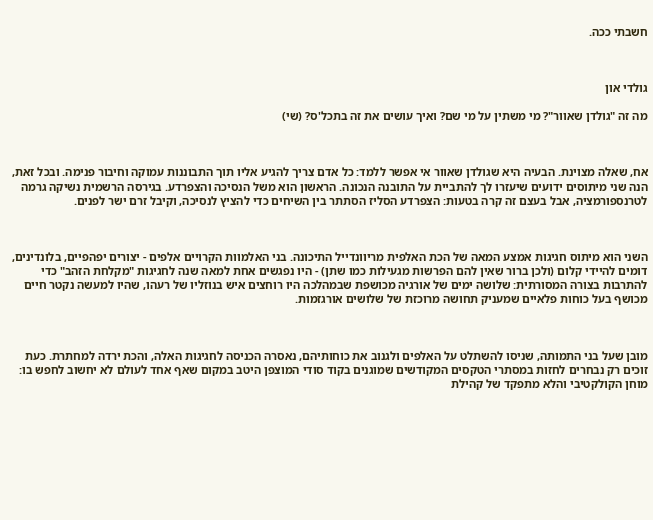חשבתי ככה.



גולדי און

מה זה "גולדן שאוור"? מי משתין על מי שם? ואיך עושים את זה בתכל'ס? (שי)



אח, שאלה מצוינת. הבעיה היא שגולדן שאוור אי אפשר ללמד: כל אדם צריך להגיע אליו תוך התבוננות עמוקה וחיבור פנימה. ובכל זאת, הנה שני מיתוסים ידועים שיעזרו לך להתביית על התובנה הנכונה. הראשון הוא משל הנסיכה והצפרדע. בגירסה הרשמית נשיקה גרמה לטרנספורמציה, אבל בעצם זה קרה בטעות: הצפרדע הסליז הסתתר בין השיחים כדי להציץ לנסיכה, וקיבל זרם ישר לפנים.



השני הוא מיתוס חגיגות אמצע המאה של הכת האלפית מריוונדייל התיכונה. בני האלמוות הקרויים אלפים - יצורים יפהפיים, בלונדינים, דומים להיידי קלום (ולכן ברור שאין להם הפרשות מגעילות כמו שתן) - היו נפגשים אחת למאה שנה לחגיגות "מקלחת הזהב" כדי להתרבות בצורה המסורתית: שלושה ימים של אורגיה מכושפת שבמהלכה היו רוחצים איש בנוזליו של רעהו, שהיו למעשה נקטר חיים מכושף בעל כוחות פלאיים שמעניק תחושה מרוכזת של שלושים אורגזמות.



מובן שעל בני התמותה, שניסו להשתלט על האלפים ולגנוב את כוחותיהם, נאסרה הכניסה לחגיגות האלה, והכת ירדה למחתרת. כעת זוכים רק נבחרים לחזות במסתרי הטקסים המקודשים שמוגנים בקוד סודי המוצפן היטב במקום שאף אחד לעולם לא יחשוב לחפש בו: מוחן הקולקטיבי והלא מתפקד של קהילת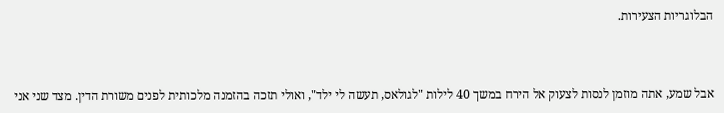הבלוגריות הצעירות.



אבל שמע, אתה מוזמן לנסות לצעוק אל הירח במשך 40 לילות "לגולאס, תעשה לי ילד", ואולי תזכה בהזמנה מלכותית לפנים משורת הדין. מצד שני אני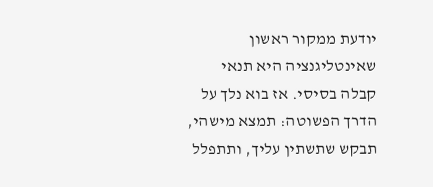יודעת ממקור ראשון שאינטליגנציה היא תנאי קבלה בסיסי. אז בוא נלך על הדרך הפשוטה: תמצא מישהי, תבקש שתשתין עליך, ותתפלל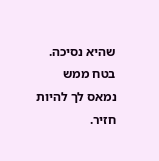שהיא נסיכה. בטח ממש נמאס לך להיות חזיר.